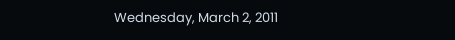Wednesday, March 2, 2011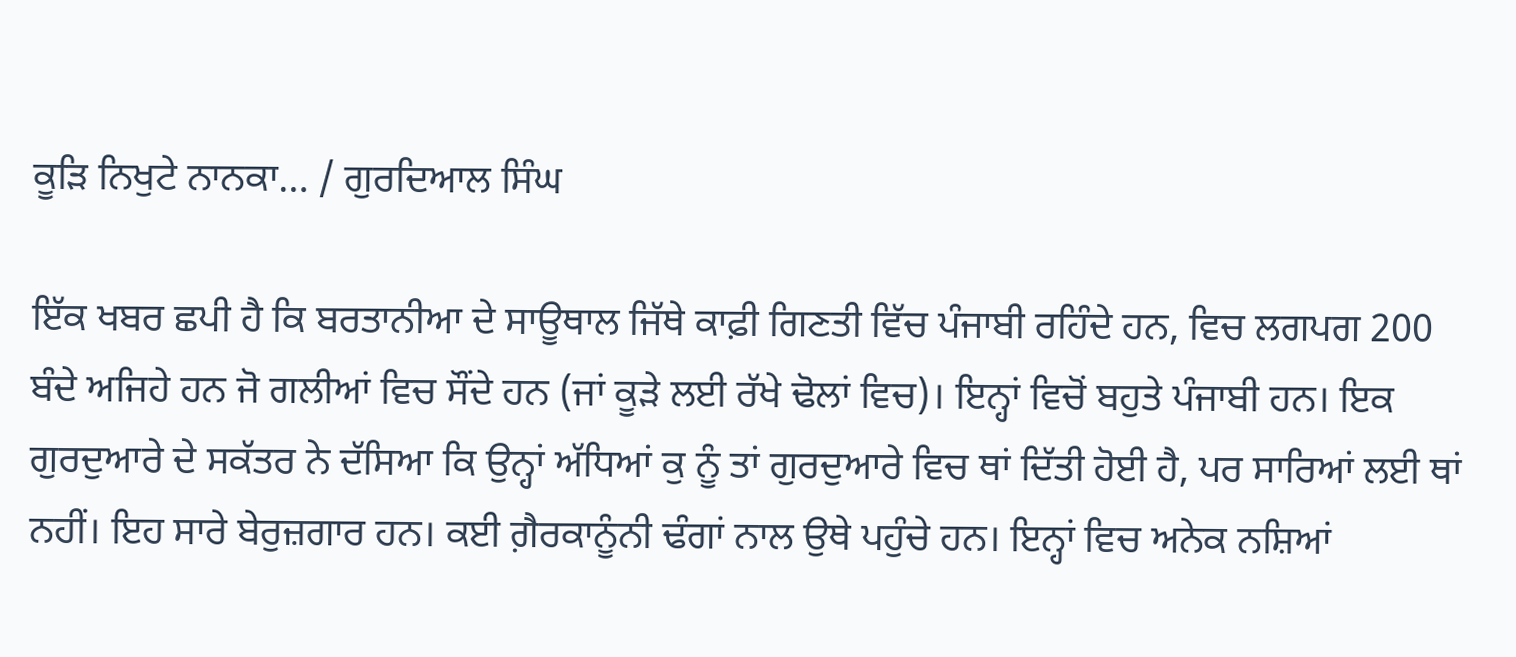ਕੂੜਿ ਨਿਖੁਟੇ ਨਾਨਕਾ… / ਗੁਰਦਿਆਲ ਸਿੰਘ

ਇੱਕ ਖਬਰ ਛਪੀ ਹੈ ਕਿ ਬਰਤਾਨੀਆ ਦੇ ਸਾਊਥਾਲ ਜਿੱਥੇ ਕਾਫ਼ੀ ਗਿਣਤੀ ਵਿੱਚ ਪੰਜਾਬੀ ਰਹਿੰਦੇ ਹਨ, ਵਿਚ ਲਗਪਗ 200 ਬੰਦੇ ਅਜਿਹੇ ਹਨ ਜੋ ਗਲੀਆਂ ਵਿਚ ਸੌਂਦੇ ਹਨ (ਜਾਂ ਕੂੜੇ ਲਈ ਰੱਖੇ ਢੋਲਾਂ ਵਿਚ)। ਇਨ੍ਹਾਂ ਵਿਚੋਂ ਬਹੁਤੇ ਪੰਜਾਬੀ ਹਨ। ਇਕ ਗੁਰਦੁਆਰੇ ਦੇ ਸਕੱਤਰ ਨੇ ਦੱਸਿਆ ਕਿ ਉਨ੍ਹਾਂ ਅੱਧਿਆਂ ਕੁ ਨੂੰ ਤਾਂ ਗੁਰਦੁਆਰੇ ਵਿਚ ਥਾਂ ਦਿੱਤੀ ਹੋਈ ਹੈ, ਪਰ ਸਾਰਿਆਂ ਲਈ ਥਾਂ ਨਹੀਂ। ਇਹ ਸਾਰੇ ਬੇਰੁਜ਼ਗਾਰ ਹਨ। ਕਈ ਗ਼ੈਰਕਾਨੂੰਨੀ ਢੰਗਾਂ ਨਾਲ ਉਥੇ ਪਹੁੰਚੇ ਹਨ। ਇਨ੍ਹਾਂ ਵਿਚ ਅਨੇਕ ਨਸ਼ਿਆਂ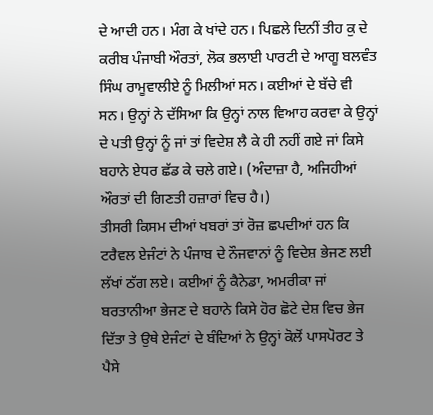ਦੇ ਆਦੀ ਹਨ। ਮੰਗ ਕੇ ਖਾਂਦੇ ਹਨ। ਪਿਛਲੇ ਦਿਨੀਂ ਤੀਹ ਕੁ ਦੇ ਕਰੀਬ ਪੰਜਾਬੀ ਔਰਤਾਂ, ਲੋਕ ਭਲਾਈ ਪਾਰਟੀ ਦੇ ਆਗੂ ਬਲਵੰਤ ਸਿੰਘ ਰਾਮੂਵਾਲੀਏ ਨੂੰ ਮਿਲੀਆਂ ਸਨ। ਕਈਆਂ ਦੇ ਬੱਚੇ ਵੀ ਸਨ। ਉਨ੍ਹਾਂ ਨੇ ਦੱਸਿਆ ਕਿ ਉਨ੍ਹਾਂ ਨਾਲ ਵਿਆਹ ਕਰਵਾ ਕੇ ਉਨ੍ਹਾਂ ਦੇ ਪਤੀ ਉਨ੍ਹਾਂ ਨੂੰ ਜਾਂ ਤਾਂ ਵਿਦੇਸ਼ ਲੈ ਕੇ ਹੀ ਨਹੀਂ ਗਏ ਜਾਂ ਕਿਸੇ ਬਹਾਨੇ ਏਧਰ ਛੱਡ ਕੇ ਚਲੇ ਗਏ। (ਅੰਦਾਜ਼ਾ ਹੈ, ਅਜਿਹੀਆਂ ਔਰਤਾਂ ਦੀ ਗਿਣਤੀ ਹਜ਼ਾਰਾਂ ਵਿਚ ਹੈ।)
ਤੀਸਰੀ ਕਿਸਮ ਦੀਆਂ ਖਬਰਾਂ ਤਾਂ ਰੋਜ਼ ਛਪਦੀਆਂ ਹਨ ਕਿ ਟਰੈਵਲ ਏਜੰਟਾਂ ਨੇ ਪੰਜਾਬ ਦੇ ਨੌਜਵਾਨਾਂ ਨੂੰ ਵਿਦੇਸ਼ ਭੇਜਣ ਲਈ ਲੱਖਾਂ ਠੱਗ ਲਏ। ਕਈਆਂ ਨੂੰ ਕੈਨੇਡਾ, ਅਮਰੀਕਾ ਜਾਂ ਬਰਤਾਨੀਆ ਭੇਜਣ ਦੇ ਬਹਾਨੇ ਕਿਸੇ ਹੋਰ ਛੋਟੇ ਦੇਸ਼ ਵਿਚ ਭੇਜ ਦਿੱਤਾ ਤੇ ਉਥੇ ਏਜੰਟਾਂ ਦੇ ਬੰਦਿਆਂ ਨੇ ਉਨ੍ਹਾਂ ਕੋਲੋਂ ਪਾਸਪੋਰਟ ਤੇ ਪੈਸੇ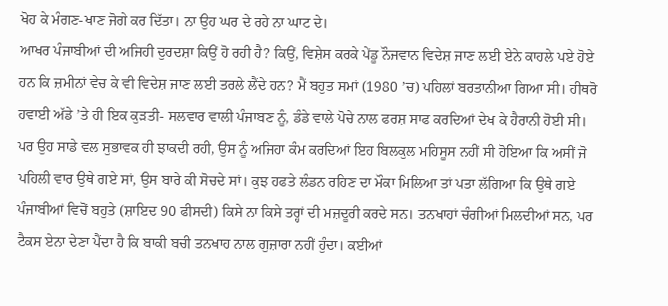ਖੋਹ ਕੇ ਮੰਗਣ-ਖਾਣ ਜੋਗੇ ਕਰ ਦਿੱਤਾ। ਨਾ ਉਹ ਘਰ ਦੇ ਰਹੇ ਨਾ ਘਾਟ ਦੇ।
ਆਖਰ ਪੰਜਾਬੀਆਂ ਦੀ ਅਜਿਹੀ ਦੁਰਦਸ਼ਾ ਕਿਉਂ ਹੋ ਰਹੀ ਹੈ? ਕਿਉਂ, ਵਿਸ਼ੇਸ ਕਰਕੇ ਪੇਂਡੂ ਨੌਜਵਾਨ ਵਿਦੇਸ਼ ਜਾਣ ਲਈ ਏਨੇ ਕਾਹਲੇ ਪਏ ਹੋਏ ਹਨ ਕਿ ਜ਼ਮੀਨਾਂ ਵੇਚ ਕੇ ਵੀ ਵਿਦੇਸ਼ ਜਾਣ ਲਈ ਤਰਲੇ ਲੈਂਦੇ ਹਨ? ਮੈਂ ਬਹੁਤ ਸਮਾਂ (1980 ’ਚ) ਪਹਿਲਾਂ ਬਰਤਾਨੀਆ ਗਿਆ ਸੀ। ਹੀਥਰੋ ਹਵਾਈ ਅੱਡੇ ’ਤੇ ਹੀ ਇਕ ਕੁੜਤੀ- ਸਲਵਾਰ ਵਾਲੀ ਪੰਜਾਬਣ ਨੂੰ, ਡੰਡੇ ਵਾਲੇ ਪੋਚੇ ਨਾਲ ਫਰਸ਼ ਸਾਫ ਕਰਦਿਆਂ ਦੇਖ ਕੇ ਹੈਰਾਨੀ ਹੋਈ ਸੀ। ਪਰ ਉਹ ਸਾਡੇ ਵਲ ਸੁਭਾਵਕ ਹੀ ਝਾਕਦੀ ਰਹੀ, ਉਸ ਨੂੰ ਅਜਿਹਾ ਕੰਮ ਕਰਦਿਆਂ ਇਹ ਬਿਲਕੁਲ ਮਹਿਸੂਸ ਨਹੀਂ ਸੀ ਹੋਇਆ ਕਿ ਅਸੀਂ ਜੋ ਪਹਿਲੀ ਵਾਰ ਉਥੇ ਗਏ ਸਾਂ, ਉਸ ਬਾਰੇ ਕੀ ਸੋਚਦੇ ਸਾਂ। ਕੁਝ ਹਫਤੇ ਲੰਡਨ ਰਹਿਣ ਦਾ ਮੌਕਾ ਮਿਲਿਆ ਤਾਂ ਪਤਾ ਲੱਗਿਆ ਕਿ ਉਥੇ ਗਏ ਪੰਜਾਬੀਆਂ ਵਿਚੋਂ ਬਹੁਤੇ (ਸ਼ਾਇਦ 90 ਫੀਸਦੀ) ਕਿਸੇ ਨਾ ਕਿਸੇ ਤਰ੍ਹਾਂ ਦੀ ਮਜ਼ਦੂਰੀ ਕਰਦੇ ਸਨ। ਤਨਖਾਹਾਂ ਚੰਗੀਆਂ ਮਿਲਦੀਆਂ ਸਨ, ਪਰ ਟੈਕਸ ਏਨਾ ਦੇਣਾ ਪੈਂਦਾ ਹੈ ਕਿ ਬਾਕੀ ਬਚੀ ਤਨਖਾਹ ਨਾਲ ਗੁਜ਼ਾਰਾ ਨਹੀਂ ਹੁੰਦਾ। ਕਈਆਂ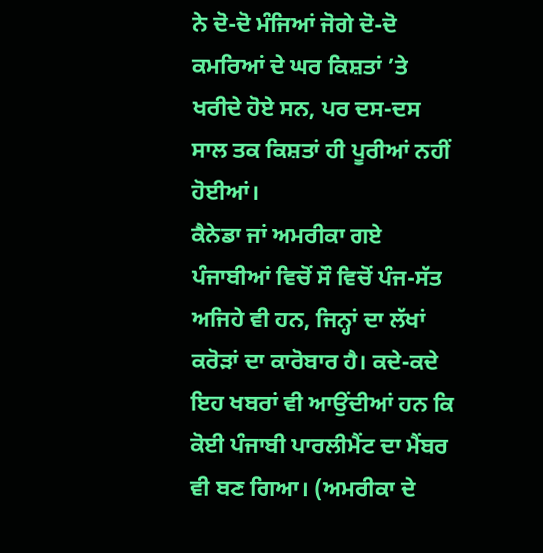ਨੇ ਦੋ-ਦੋ ਮੰਜਿਆਂ ਜੋਗੇ ਦੋ-ਦੋ ਕਮਰਿਆਂ ਦੇ ਘਰ ਕਿਸ਼ਤਾਂ ’ਤੇ ਖਰੀਦੇ ਹੋਏ ਸਨ, ਪਰ ਦਸ-ਦਸ ਸਾਲ ਤਕ ਕਿਸ਼ਤਾਂ ਹੀ ਪੂਰੀਆਂ ਨਹੀਂ ਹੋਈਆਂ।
ਕੈਨੇਡਾ ਜਾਂ ਅਮਰੀਕਾ ਗਏ ਪੰਜਾਬੀਆਂ ਵਿਚੋਂ ਸੌ ਵਿਚੋਂ ਪੰਜ-ਸੱਤ ਅਜਿਹੇ ਵੀ ਹਨ, ਜਿਨ੍ਹਾਂ ਦਾ ਲੱਖਾਂ ਕਰੋੜਾਂ ਦਾ ਕਾਰੋਬਾਰ ਹੈ। ਕਦੇ-ਕਦੇ ਇਹ ਖਬਰਾਂ ਵੀ ਆਉਂਦੀਆਂ ਹਨ ਕਿ ਕੋਈ ਪੰਜਾਬੀ ਪਾਰਲੀਮੈਂਟ ਦਾ ਮੈਂਬਰ ਵੀ ਬਣ ਗਿਆ। (ਅਮਰੀਕਾ ਦੇ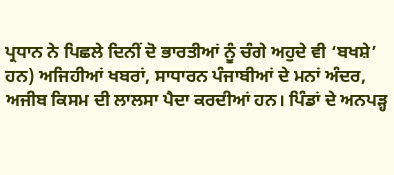ਪ੍ਰਧਾਨ ਨੇ ਪਿਛਲੇ ਦਿਨੀਂ ਦੋ ਭਾਰਤੀਆਂ ਨੂੰ ਚੰਗੇ ਅਹੁਦੇ ਵੀ ‘ਬਖਸ਼ੇ’ ਹਨ) ਅਜਿਹੀਆਂ ਖਬਰਾਂ, ਸਾਧਾਰਨ ਪੰਜਾਬੀਆਂ ਦੇ ਮਨਾਂ ਅੰਦਰ, ਅਜੀਬ ਕਿਸਮ ਦੀ ਲਾਲਸਾ ਪੈਦਾ ਕਰਦੀਆਂ ਹਨ। ਪਿੰਡਾਂ ਦੇ ਅਨਪੜ੍ਹ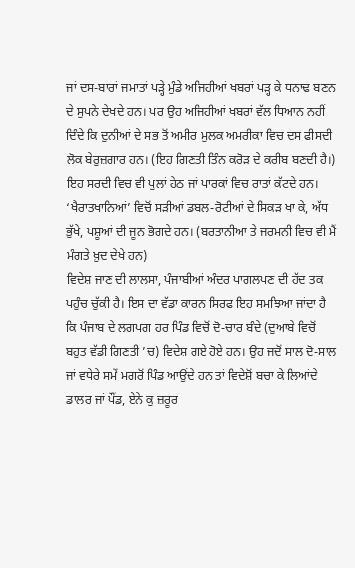ਜਾਂ ਦਸ-ਬਾਰਾਂ ਜਮਾਤਾਂ ਪੜ੍ਹੇ ਮੁੰਡੇ ਅਜਿਹੀਆਂ ਖਬਰਾਂ ਪੜ੍ਹ ਕੇ ਧਨਾਢ ਬਣਨ ਦੇ ਸੁਪਨੇ ਦੇਖਦੇ ਹਨ। ਪਰ ਉਹ ਅਜਿਹੀਆਂ ਖਬਰਾਂ ਵੱਲ ਧਿਆਨ ਨਹੀਂ ਦਿੰਦੇ ਕਿ ਦੁਨੀਆਂ ਦੇ ਸਭ ਤੋਂ ਅਮੀਰ ਮੁਲਕ ਅਮਰੀਕਾ ਵਿਚ ਦਸ ਫੀਸਦੀ ਲੋਕ ਬੇਰੁਜ਼ਗਾਰ ਹਨ। (ਇਹ ਗਿਣਤੀ ਤਿੰਨ ਕਰੋੜ ਦੇ ਕਰੀਬ ਬਣਦੀ ਹੈ।) ਇਹ ਸਰਦੀ ਵਿਚ ਵੀ ਪੁਲਾਂ ਹੇਠ ਜਾਂ ਪਾਰਕਾਂ ਵਿਚ ਰਾਤਾਂ ਕੱਟਦੇ ਹਨ। ‘ਖੈਰਾਤਖਾਨਿਆਂ’ ਵਿਚੋਂ ਸੜੀਆਂ ਡਬਲ-ਰੋਟੀਆਂ ਦੇ ਸਿਕੜ ਖਾ ਕੇ, ਅੱਧ ਭੁੱਖੇ, ਪਸ਼ੂਆਂ ਦੀ ਜੂਨ ਭੋਗਦੇ ਹਨ। (ਬਰਤਾਨੀਆ ਤੇ ਜਰਮਨੀ ਵਿਚ ਵੀ ਮੈਂ ਮੰਗਤੇ ਖ਼ੁਦ ਦੇਖੇ ਹਨ)
ਵਿਦੇਸ਼ ਜਾਣ ਦੀ ਲਾਲਸਾ, ਪੰਜਾਬੀਆਂ ਅੰਦਰ ਪਾਗਲਪਣ ਦੀ ਹੱਦ ਤਕ ਪਹੁੰਚ ਚੁੱਕੀ ਹੈ। ਇਸ ਦਾ ਵੱਡਾ ਕਾਰਨ ਸਿਰਫ ਇਹ ਸਮਝਿਆ ਜਾਂਦਾ ਹੈ ਕਿ ਪੰਜਾਬ ਦੇ ਲਗਪਗ ਹਰ ਪਿੰਡ ਵਿਚੋਂ ਦੋ-ਚਾਰ ਬੰਦੇ (ਦੁਆਬੇ ਵਿਚੋਂ ਬਹੁਤ ਵੱਡੀ ਗਿਣਤੀ ’ਚ) ਵਿਦੇਸ਼ ਗਏ ਹੋਏ ਹਨ। ਉਹ ਜਦੋਂ ਸਾਲ ਦੋ-ਸਾਲ ਜਾਂ ਵਧੇਰੇ ਸਮੇਂ ਮਗਰੋਂ ਪਿੰਡ ਆਉਂਦੇ ਹਨ ਤਾਂ ਵਿਦੇਸ਼ੋਂ ਬਚਾ ਕੇ ਲਿਆਂਦੇ ਡਾਲਰ ਜਾਂ ਪੌਂਡ, ਏਨੇ ਕੁ ਜ਼ਰੂਰ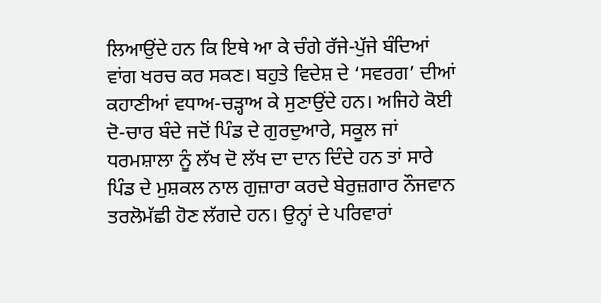ਲਿਆਉਂਦੇ ਹਨ ਕਿ ਇਥੇ ਆ ਕੇ ਚੰਗੇ ਰੱਜੇ-ਪੁੱਜੇ ਬੰਦਿਆਂ ਵਾਂਗ ਖਰਚ ਕਰ ਸਕਣ। ਬਹੁਤੇ ਵਿਦੇਸ਼ ਦੇ ‘ਸਵਰਗ’ ਦੀਆਂ ਕਹਾਣੀਆਂ ਵਧਾਅ-ਚੜ੍ਹਾਅ ਕੇ ਸੁਣਾਉਂਦੇ ਹਨ। ਅਜਿਹੇ ਕੋਈ ਦੋ-ਚਾਰ ਬੰਦੇ ਜਦੋਂ ਪਿੰਡ ਦੇ ਗੁਰਦੁਆਰੇ, ਸਕੂਲ ਜਾਂ ਧਰਮਸ਼ਾਲਾ ਨੂੰ ਲੱਖ ਦੋ ਲੱਖ ਦਾ ਦਾਨ ਦਿੰਦੇ ਹਨ ਤਾਂ ਸਾਰੇ ਪਿੰਡ ਦੇ ਮੁਸ਼ਕਲ ਨਾਲ ਗੁਜ਼ਾਰਾ ਕਰਦੇ ਬੇਰੁਜ਼ਗਾਰ ਨੌਜਵਾਨ ਤਰਲੋਮੱਛੀ ਹੋਣ ਲੱਗਦੇ ਹਨ। ਉਨ੍ਹਾਂ ਦੇ ਪਰਿਵਾਰਾਂ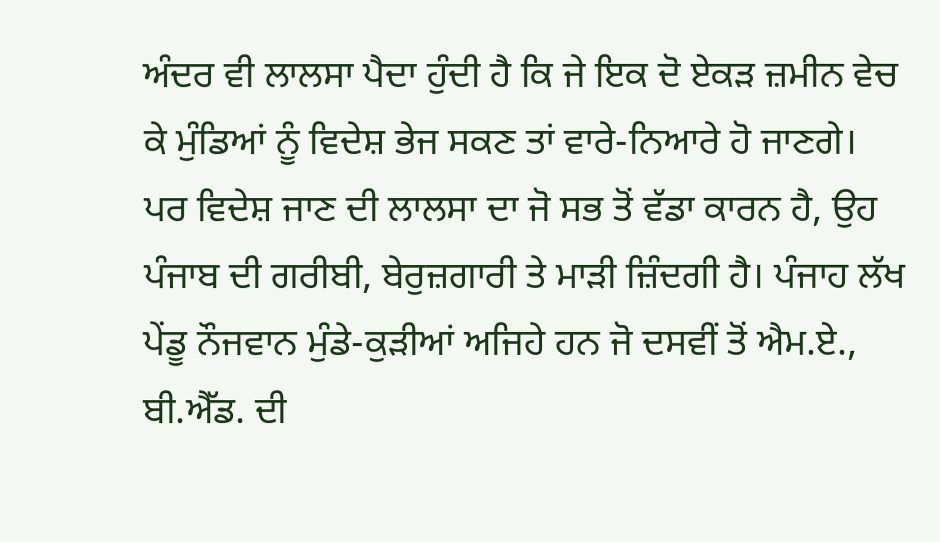ਅੰਦਰ ਵੀ ਲਾਲਸਾ ਪੈਦਾ ਹੁੰਦੀ ਹੈ ਕਿ ਜੇ ਇਕ ਦੋ ਏਕੜ ਜ਼ਮੀਨ ਵੇਚ ਕੇ ਮੁੰਡਿਆਂ ਨੂੰ ਵਿਦੇਸ਼ ਭੇਜ ਸਕਣ ਤਾਂ ਵਾਰੇ-ਨਿਆਰੇ ਹੋ ਜਾਣਗੇ।
ਪਰ ਵਿਦੇਸ਼ ਜਾਣ ਦੀ ਲਾਲਸਾ ਦਾ ਜੋ ਸਭ ਤੋਂ ਵੱਡਾ ਕਾਰਨ ਹੈ, ਉਹ ਪੰਜਾਬ ਦੀ ਗਰੀਬੀ, ਬੇਰੁਜ਼ਗਾਰੀ ਤੇ ਮਾੜੀ ਜ਼ਿੰਦਗੀ ਹੈ। ਪੰਜਾਹ ਲੱਖ ਪੇਂਡੂ ਨੌਜਵਾਨ ਮੁੰਡੇ-ਕੁੜੀਆਂ ਅਜਿਹੇ ਹਨ ਜੋ ਦਸਵੀਂ ਤੋਂ ਐਮ.ਏ., ਬੀ.ਐੱਡ. ਦੀ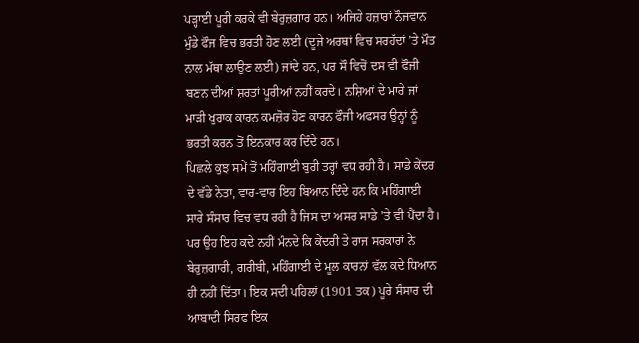ਪੜ੍ਹਾਈ ਪੂਰੀ ਕਰਕੇ ਵੀ ਬੇਰੁਜ਼ਗਾਰ ਹਨ। ਅਜਿਹੇ ਹਜ਼ਾਰਾਂ ਨੌਜਵਾਨ ਮੁੰਡੇ ਫੌਜ ਵਿਚ ਭਰਤੀ ਹੋਣ ਲਈ (ਦੂਜੇ ਅਰਥਾਂ ਵਿਚ ਸਰਹੱਦਾਂ ’ਤੇ ਮੌਤ ਨਾਲ ਮੱਥਾ ਲਾਉਣ ਲਈ) ਜਾਂਦੇ ਹਨ, ਪਰ ਸੌ ਵਿਚੋਂ ਦਸ ਵੀ ਫੌਜੀ ਬਣਨ ਦੀਆਂ ਸ਼ਰਤਾਂ ਪੂਰੀਆਂ ਨਹੀਂ ਕਰਦੇ। ਨਸ਼ਿਆਂ ਦੇ ਮਾਰੇ ਜਾਂ ਮਾੜੀ ਖੁਰਾਕ ਕਾਰਨ ਕਮਜ਼ੋਰ ਹੋਣ ਕਾਰਨ ਫੌਜੀ ਅਫਸਰ ਉਨ੍ਹਾਂ ਨੂੰ ਭਰਤੀ ਕਰਨ ਤੋਂ ਇਨਕਾਰ ਕਰ ਦਿੰਦੇ ਹਨ।
ਪਿਛਲੇ ਕੁਝ ਸਮੇਂ ਤੋਂ ਮਹਿੰਗਾਈ ਬੁਰੀ ਤਰ੍ਹਾਂ ਵਧ ਰਹੀ ਹੈ। ਸਾਡੇ ਕੇਂਦਰ ਦੇ ਵੱਡੇ ਨੇਤਾ, ਵਾਰ-ਵਾਰ ਇਹ ਬਿਆਨ ਦਿੰਦੇ ਹਨ ਕਿ ਮਹਿੰਗਾਈ ਸਾਰੇ ਸੰਸਾਰ ਵਿਚ ਵਧ ਰਹੀ ਹੈ ਜਿਸ ਦਾ ਅਸਰ ਸਾਡੇ ’ਤੇ ਵੀ ਪੈਂਦਾ ਹੈ। ਪਰ ਉਹ ਇਹ ਕਦੇ ਨਹੀਂ ਮੰਨਦੇ ਕਿ ਕੇਂਦਰੀ ਤੇ ਰਾਜ ਸਰਕਾਰਾਂ ਨੇ ਬੇਰੁਜ਼ਗਾਰੀ, ਗਰੀਬੀ, ਮਹਿੰਗਾਈ ਦੇ ਮੂਲ ਕਾਰਨਾਂ ਵੱਲ ਕਦੇ ਧਿਆਨ ਹੀ ਨਹੀਂ ਦਿੱਤਾ। ਇਕ ਸਦੀ ਪਹਿਲਾਂ (1901 ਤਕ) ਪੂਰੇ ਸੰਸਾਰ ਦੀ ਆਬਾਦੀ ਸਿਰਫ ਇਕ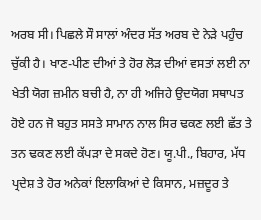ਅਰਬ ਸੀ। ਪਿਛਲੇ ਸੌ ਸਾਲਾਂ ਅੰਦਰ ਸੱਤ ਅਰਬ ਦੇ ਨੇੜੇ ਪਹੁੰਚ ਚੁੱਕੀ ਹੈ। ਖਾਣ-ਪੀਣ ਦੀਆਂ ਤੇ ਹੋਰ ਲੋੜ ਦੀਆਂ ਵਸਤਾਂ ਲਈ ਨਾ ਖੇਤੀ ਯੋਗ ਜ਼ਮੀਨ ਬਚੀ ਹੈ, ਨਾ ਹੀ ਅਜਿਹੇ ਉਦਯੋਗ ਸਥਾਪਤ ਹੋਏ ਹਨ ਜੋ ਬਹੁਤ ਸਸਤੇ ਸਾਮਾਨ ਨਾਲ ਸਿਰ ਢਕਣ ਲਈ ਛੱਤ ਤੇ ਤਨ ਢਕਣ ਲਈ ਕੱਪੜਾ ਦੇ ਸਕਦੇ ਹੋਣ। ਯੂ.ਪੀ., ਬਿਹਾਰ, ਮੱਧ ਪ੍ਰਦੇਸ਼ ਤੇ ਹੋਰ ਅਨੇਕਾਂ ਇਲਾਕਿਆਂ ਦੇ ਕਿਸਾਨ, ਮਜ਼ਦੂਰ ਤੇ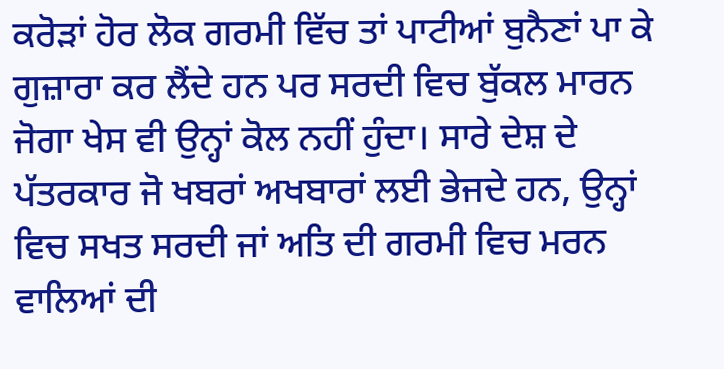ਕਰੋੜਾਂ ਹੋਰ ਲੋਕ ਗਰਮੀ ਵਿੱਚ ਤਾਂ ਪਾਟੀਆਂ ਬੁਨੈਣਾਂ ਪਾ ਕੇ ਗੁਜ਼ਾਰਾ ਕਰ ਲੈਂਦੇ ਹਨ ਪਰ ਸਰਦੀ ਵਿਚ ਬੁੱਕਲ ਮਾਰਨ ਜੋਗਾ ਖੇਸ ਵੀ ਉਨ੍ਹਾਂ ਕੋਲ ਨਹੀਂ ਹੁੰਦਾ। ਸਾਰੇ ਦੇਸ਼ ਦੇ ਪੱਤਰਕਾਰ ਜੋ ਖਬਰਾਂ ਅਖਬਾਰਾਂ ਲਈ ਭੇਜਦੇ ਹਨ, ਉਨ੍ਹਾਂ ਵਿਚ ਸਖਤ ਸਰਦੀ ਜਾਂ ਅਤਿ ਦੀ ਗਰਮੀ ਵਿਚ ਮਰਨ ਵਾਲਿਆਂ ਦੀ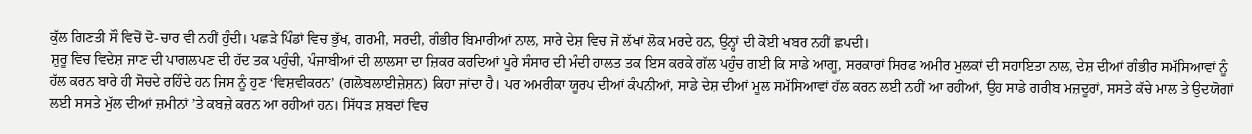ਕੁੱਲ ਗਿਣਤੀ ਸੌ ਵਿਚੋਂ ਦੋ-ਚਾਰ ਵੀ ਨਹੀਂ ਹੁੰਦੀ। ਪਛੜੇ ਪਿੰਡਾਂ ਵਿਚ ਭੁੱਖ, ਗਰਮੀ, ਸਰਦੀ, ਗੰਭੀਰ ਬਿਮਾਰੀਆਂ ਨਾਲ, ਸਾਰੇ ਦੇਸ਼ ਵਿਚ ਜੋ ਲੱਖਾਂ ਲੋਕ ਮਰਦੇ ਹਨ, ਉਨ੍ਹਾਂ ਦੀ ਕੋਈ ਖਬਰ ਨਹੀਂ ਛਪਦੀ।
ਸ਼ੁਰੂ ਵਿਚ ਵਿਦੇਸ਼ ਜਾਣ ਦੀ ਪਾਗਲਪਣ ਦੀ ਹੱਦ ਤਕ ਪਹੁੰਚੀ, ਪੰਜਾਬੀਆਂ ਦੀ ਲਾਲਸਾ ਦਾ ਜ਼ਿਕਰ ਕਰਦਿਆਂ ਪੂਰੇ ਸੰਸਾਰ ਦੀ ਮੰਦੀ ਹਾਲਤ ਤਕ ਇਸ ਕਰਕੇ ਗੱਲ ਪਹੁੰਚ ਗਈ ਕਿ ਸਾਡੇ ਆਗੂ, ਸਰਕਾਰਾਂ ਸਿਰਫ ਅਮੀਰ ਮੁਲਕਾਂ ਦੀ ਸਹਾਇਤਾ ਨਾਲ, ਦੇਸ਼ ਦੀਆਂ ਗੰਭੀਰ ਸਮੱਸਿਆਵਾਂ ਨੂੰ ਹੱਲ ਕਰਨ ਬਾਰੇ ਹੀ ਸੋਚਦੇ ਰਹਿੰਦੇ ਹਨ ਜਿਸ ਨੂੰ ਹੁਣ ‘ਵਿਸ਼ਵੀਕਰਨ’ (ਗਲੋਬਲਾਈਜ਼ੇਸ਼ਨ) ਕਿਹਾ ਜਾਂਦਾ ਹੈ। ਪਰ ਅਮਰੀਕਾ ਯੂਰਪ ਦੀਆਂ ਕੰਪਨੀਆਂ, ਸਾਡੇ ਦੇਸ਼ ਦੀਆਂ ਮੂਲ ਸਮੱਸਿਆਵਾਂ ਹੱਲ ਕਰਨ ਲਈ ਨਹੀਂ ਆ ਰਹੀਆਂ, ਉਹ ਸਾਡੇ ਗਰੀਬ ਮਜ਼ਦੂਰਾਂ, ਸਸਤੇ ਕੱਚੇ ਮਾਲ ਤੇ ਉਦਯੋਗਾਂ ਲਈ ਸਸਤੇ ਮੁੱਲ ਦੀਆਂ ਜ਼ਮੀਨਾਂ ’ਤੇ ਕਬਜ਼ੇ ਕਰਨ ਆ ਰਹੀਆਂ ਹਨ। ਸਿੱਧੜ ਸ਼ਬਦਾਂ ਵਿਚ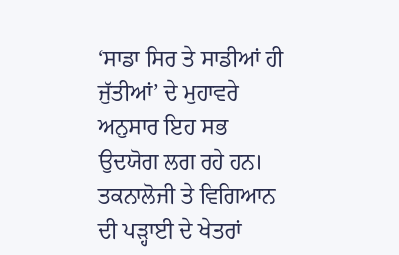‘ਸਾਡਾ ਸਿਰ ਤੇ ਸਾਡੀਆਂ ਹੀ ਜੁੱਤੀਆਂ’ ਦੇ ਮੁਹਾਵਰੇ ਅਨੁਸਾਰ ਇਹ ਸਭ ਉਦਯੋਗ ਲਗ ਰਹੇ ਹਨ। ਤਕਨਾਲੋਜੀ ਤੇ ਵਿਗਿਆਨ ਦੀ ਪੜ੍ਹਾਈ ਦੇ ਖੇਤਰਾਂ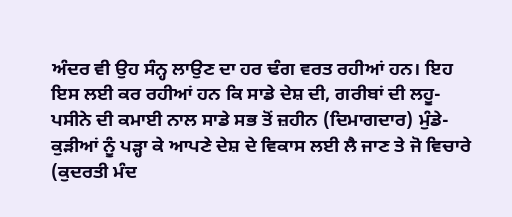ਅੰਦਰ ਵੀ ਉਹ ਸੰਨ੍ਹ ਲਾਉਣ ਦਾ ਹਰ ਢੰਗ ਵਰਤ ਰਹੀਆਂ ਹਨ। ਇਹ ਇਸ ਲਈ ਕਰ ਰਹੀਆਂ ਹਨ ਕਿ ਸਾਡੇ ਦੇਸ਼ ਦੀ, ਗਰੀਬਾਂ ਦੀ ਲਹੂ-ਪਸੀਨੇ ਦੀ ਕਮਾਈ ਨਾਲ ਸਾਡੇ ਸਭ ਤੋਂ ਜ਼ਹੀਨ (ਦਿਮਾਗਦਾਰ) ਮੁੰਡੇ-ਕੁੜੀਆਂ ਨੂੰ ਪੜ੍ਹਾ ਕੇ ਆਪਣੇ ਦੇਸ਼ ਦੇ ਵਿਕਾਸ ਲਈ ਲੈ ਜਾਣ ਤੇ ਜੋ ਵਿਚਾਰੇ (ਕੁਦਰਤੀ ਮੰਦ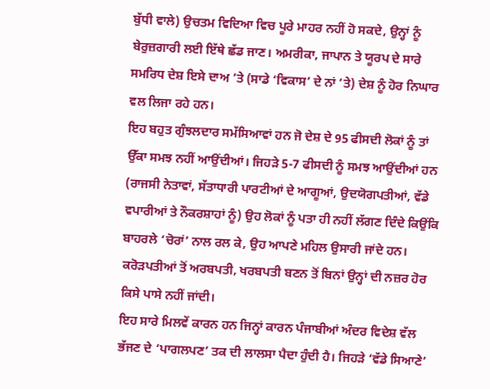ਬੁੱਧੀ ਵਾਲੇ) ਉਚਤਮ ਵਿਦਿਆ ਵਿਚ ਪੂਰੇ ਮਾਹਰ ਨਹੀਂ ਹੋ ਸਕਦੇ, ਉਨ੍ਹਾਂ ਨੂੰ ਬੇਰੁਜ਼ਗਾਰੀ ਲਈ ਇੱਥੇ ਛੱਡ ਜਾਣ। ਅਮਰੀਕਾ, ਜਾਪਾਨ ਤੇ ਯੂਰਪ ਦੇ ਸਾਰੇ ਸਮਰਿਧ ਦੇਸ਼ ਇਸੇ ਦਾਅ ’ਤੇ (ਸਾਡੇ ‘ਵਿਕਾਸ’ ਦੇ ਨਾਂ ’ਤੇ) ਦੇਸ਼ ਨੂੰ ਹੋਰ ਨਿਘਾਰ ਵਲ ਲਿਜਾ ਰਹੇ ਹਨ।
ਇਹ ਬਹੁਤ ਗੁੰਝਲਦਾਰ ਸਮੱਸਿਆਵਾਂ ਹਨ ਜੋ ਦੇਸ਼ ਦੇ 95 ਫੀਸਦੀ ਲੋਕਾਂ ਨੂੰ ਤਾਂ ਉੱਕਾ ਸਮਝ ਨਹੀਂ ਆਉਂਦੀਆਂ। ਜਿਹੜੇ 5-7 ਫੀਸਦੀ ਨੂੰ ਸਮਝ ਆਉਂਦੀਆਂ ਹਨ (ਰਾਜਸੀ ਨੇਤਾਵਾਂ, ਸੱਤਾਧਾਰੀ ਪਾਰਟੀਆਂ ਦੇ ਆਗੂਆਂ, ਉਦਯੋਗਪਤੀਆਂ, ਵੱਡੇ ਵਪਾਰੀਆਂ ਤੇ ਨੌਕਰਸ਼ਾਹਾਂ ਨੂੰ) ਉਹ ਲੋਕਾਂ ਨੂੰ ਪਤਾ ਹੀ ਨਹੀਂ ਲੱਗਣ ਦਿੰਦੇ ਕਿਉਂਕਿ ਬਾਹਰਲੇ ‘ਚੋਰਾਂ’ ਨਾਲ ਰਲ ਕੇ, ਉਹ ਆਪਣੇ ਮਹਿਲ ਉਸਾਰੀ ਜਾਂਦੇ ਹਨ। ਕਰੋੜਪਤੀਆਂ ਤੋਂ ਅਰਬਪਤੀ, ਖਰਬਪਤੀ ਬਣਨ ਤੋਂ ਬਿਨਾਂ ਉਨ੍ਹਾਂ ਦੀ ਨਜ਼ਰ ਹੋਰ ਕਿਸੇ ਪਾਸੇ ਨਹੀਂ ਜਾਂਦੀ।
ਇਹ ਸਾਰੇ ਮਿਲਵੇਂ ਕਾਰਨ ਹਨ ਜਿਨ੍ਹਾਂ ਕਾਰਨ ਪੰਜਾਬੀਆਂ ਅੰਦਰ ਵਿਦੇਸ਼ ਵੱਲ ਭੱਜਣ ਦੇ ‘ਪਾਗਲਪਣ’ ਤਕ ਦੀ ਲਾਲਸਾ ਪੈਦਾ ਹੁੰਦੀ ਹੈ। ਜਿਹੜੇ ‘ਵੱਡੇ ਸਿਆਣੇ’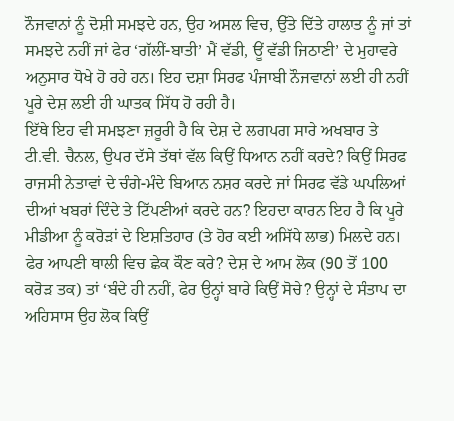ਨੌਜਵਾਨਾਂ ਨੂੰ ਦੋਸ਼ੀ ਸਮਝਦੇ ਹਨ, ਉਹ ਅਸਲ ਵਿਚ, ਉੱਤੇ ਦਿੱਤੇ ਹਾਲਾਤ ਨੂੰ ਜਾਂ ਤਾਂ ਸਮਝਦੇ ਨਹੀਂ ਜਾਂ ਫੇਰ ‘ਗੱਲੀਂ-ਬਾਤੀ’ ਮੈਂ ਵੱਡੀ, ਊਂ ਵੱਡੀ ਜਿਠਾਣੀ’ ਦੇ ਮੁਹਾਵਰੇ ਅਨੁਸਾਰ ਧੋਖੇ ਹੋ ਰਹੇ ਹਨ। ਇਹ ਦਸ਼ਾ ਸਿਰਫ ਪੰਜਾਬੀ ਨੌਜਵਾਨਾਂ ਲਈ ਹੀ ਨਹੀਂ ਪੂਰੇ ਦੇਸ਼ ਲਈ ਹੀ ਘਾਤਕ ਸਿੱਧ ਹੋ ਰਹੀ ਹੈ।
ਇੱਥੇ ਇਹ ਵੀ ਸਮਝਣਾ ਜ਼ਰੂਰੀ ਹੈ ਕਿ ਦੇਸ਼ ਦੇ ਲਗਪਗ ਸਾਰੇ ਅਖਬਾਰ ਤੇ ਟੀ.ਵੀ. ਚੈਨਲ, ਉਪਰ ਦੱਸੇ ਤੱਥਾਂ ਵੱਲ ਕਿਉਂ ਧਿਆਨ ਨਹੀਂ ਕਰਦੇ? ਕਿਉਂ ਸਿਰਫ ਰਾਜਸੀ ਨੇਤਾਵਾਂ ਦੇ ਚੰਗੇ-ਮੰਦੇ ਬਿਆਨ ਨਸ਼ਰ ਕਰਦੇ ਜਾਂ ਸਿਰਫ ਵੱਡੇ ਘਪਲਿਆਂ ਦੀਆਂ ਖਬਰਾਂ ਦਿੰਦੇ ਤੇ ਟਿੱਪਣੀਆਂ ਕਰਦੇ ਹਨ? ਇਹਦਾ ਕਾਰਨ ਇਹ ਹੈ ਕਿ ਪੂਰੇ ਮੀਡੀਆ ਨੂੰ ਕਰੋੜਾਂ ਦੇ ਇਸ਼ਤਿਹਾਰ (ਤੇ ਹੋਰ ਕਈ ਅਸਿੱਧੇ ਲਾਭ) ਮਿਲਦੇ ਹਨ। ਫੇਰ ਆਪਣੀ ਥਾਲੀ ਵਿਚ ਛੇਕ ਕੌਣ ਕਰੇ? ਦੇਸ਼ ਦੇ ਆਮ ਲੋਕ (90 ਤੋਂ 100 ਕਰੋੜ ਤਕ) ਤਾਂ ‘ਬੰਦੇ ਹੀ ਨਹੀਂ, ਫੇਰ ਉਨ੍ਹਾਂ ਬਾਰੇ ਕਿਉਂ ਸੋਚੇ? ਉਨ੍ਹਾਂ ਦੇ ਸੰਤਾਪ ਦਾ ਅਹਿਸਾਸ ਉਹ ਲੋਕ ਕਿਉਂ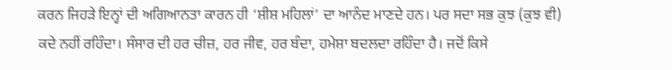ਕਰਨ ਜਿਹੜੇ ਇਨ੍ਹਾਂ ਦੀ ਅਗਿਆਨਤਾ ਕਾਰਨ ਹੀ ‘ਸ਼ੀਸ਼ ਮਹਿਲਾਂ’ ਦਾ ਆਨੰਦ ਮਾਣਦੇ ਹਨ। ਪਰ ਸਦਾ ਸਭ ਕੁਝ (ਕੁਝ ਵੀ) ਕਦੇ ਨਹੀਂ ਰਹਿੰਦਾ। ਸੰਸਾਰ ਦੀ ਹਰ ਚੀਜ਼, ਹਰ ਜੀਵ, ਹਰ ਬੰਦਾ, ਹਮੇਸ਼ਾ ਬਦਲਦਾ ਰਹਿੰਦਾ ਹੈ। ਜਦੋਂ ਕਿਸੇ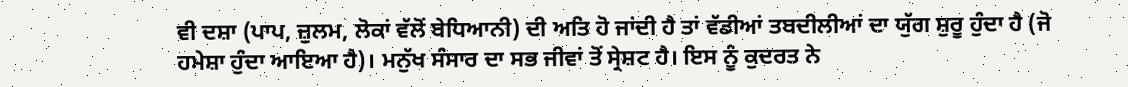ਵੀ ਦਸ਼ਾ (ਪਾਪ, ਜ਼ੁਲਮ, ਲੋਕਾਂ ਵੱਲੋਂ ਬੇਧਿਆਨੀ) ਦੀ ਅਤਿ ਹੋ ਜਾਂਦੀ ਹੈ ਤਾਂ ਵੱਡੀਆਂ ਤਬਦੀਲੀਆਂ ਦਾ ਯੁੱਗ ਸ਼ੁਰੂ ਹੁੰਦਾ ਹੈ (ਜੋ ਹਮੇਸ਼ਾ ਹੁੰਦਾ ਆਇਆ ਹੈ)। ਮਨੁੱਖ ਸੰਸਾਰ ਦਾ ਸਭ ਜੀਵਾਂ ਤੋਂ ਸ੍ਰੇਸ਼ਟ ਹੈ। ਇਸ ਨੂੰ ਕੁਦਰਤ ਨੇ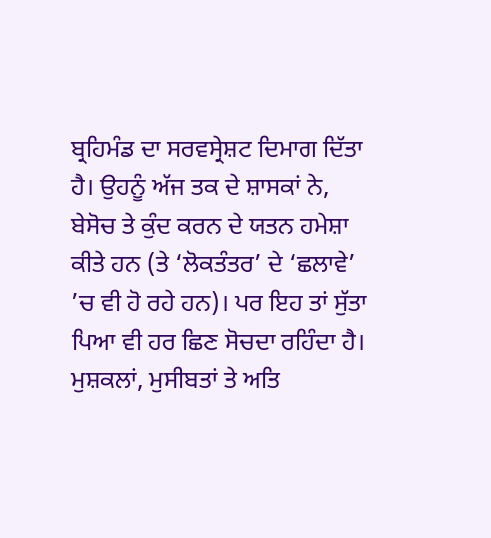ਬ੍ਰਹਿਮੰਡ ਦਾ ਸਰਵਸ੍ਰੇਸ਼ਟ ਦਿਮਾਗ ਦਿੱਤਾ ਹੈ। ਉਹਨੂੰ ਅੱਜ ਤਕ ਦੇ ਸ਼ਾਸਕਾਂ ਨੇ, ਬੇਸੋਚ ਤੇ ਕੁੰਦ ਕਰਨ ਦੇ ਯਤਨ ਹਮੇਸ਼ਾ ਕੀਤੇ ਹਨ (ਤੇ ‘ਲੋਕਤੰਤਰ’ ਦੇ ‘ਛਲਾਵੇ’ ’ਚ ਵੀ ਹੋ ਰਹੇ ਹਨ)। ਪਰ ਇਹ ਤਾਂ ਸੁੱਤਾ ਪਿਆ ਵੀ ਹਰ ਛਿਣ ਸੋਚਦਾ ਰਹਿੰਦਾ ਹੈ। ਮੁਸ਼ਕਲਾਂ, ਮੁਸੀਬਤਾਂ ਤੇ ਅਤਿ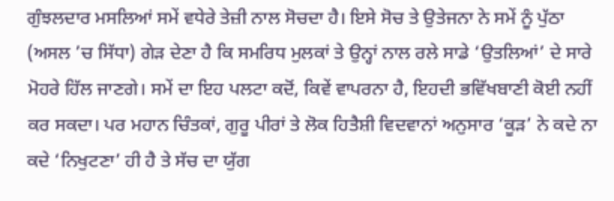ਗੁੰਝਲਦਾਰ ਮਸਲਿਆਂ ਸਮੇਂ ਵਧੇਰੇ ਤੇਜ਼ੀ ਨਾਲ ਸੋਚਦਾ ਹੈ। ਇਸੇ ਸੋਚ ਤੇ ਉਤੇਜਨਾ ਨੇ ਸਮੇਂ ਨੂੰ ਪੁੱਠਾ (ਅਸਲ ’ਚ ਸਿੱਧਾ) ਗੇੜ ਦੇਣਾ ਹੈ ਕਿ ਸਮਰਿਧ ਮੁਲਕਾਂ ਤੇ ਉਨ੍ਹਾਂ ਨਾਲ ਰਲੇ ਸਾਡੇ ‘ਉਤਲਿਆਂ’ ਦੇ ਸਾਰੇ ਮੋਹਰੇ ਹਿੱਲ ਜਾਣਗੇ। ਸਮੇਂ ਦਾ ਇਹ ਪਲਟਾ ਕਦੋਂ, ਕਿਵੇਂ ਵਾਪਰਨਾ ਹੈ, ਇਹਦੀ ਭਵਿੱਖਬਾਣੀ ਕੋਈ ਨਹੀਂ ਕਰ ਸਕਦਾ। ਪਰ ਮਹਾਨ ਚਿੰਤਕਾਂ, ਗੁਰੂ ਪੀਰਾਂ ਤੇ ਲੋਕ ਹਿਤੈਸ਼ੀ ਵਿਦਵਾਨਾਂ ਅਨੁਸਾਰ ‘ਕੂੜ’ ਨੇ ਕਦੇ ਨਾ ਕਦੇ ‘ਨਿਖੁਟਣਾ’ ਹੀ ਹੈ ਤੇ ਸੱਚ ਦਾ ਯੁੱਗ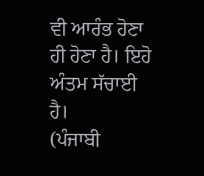ਵੀ ਆਰੰਭ ਹੋਣਾ ਹੀ ਹੋਣਾ ਹੈ। ਇਹੋ ਅੰਤਮ ਸੱਚਾਈ ਹੈ।
(ਪੰਜਾਬੀ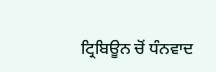ਟ੍ਰਿਬਿਊਨ ਚੋਂ ਧੰਨਵਾਦ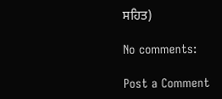ਸਹਿਤ)

No comments:

Post a Comment